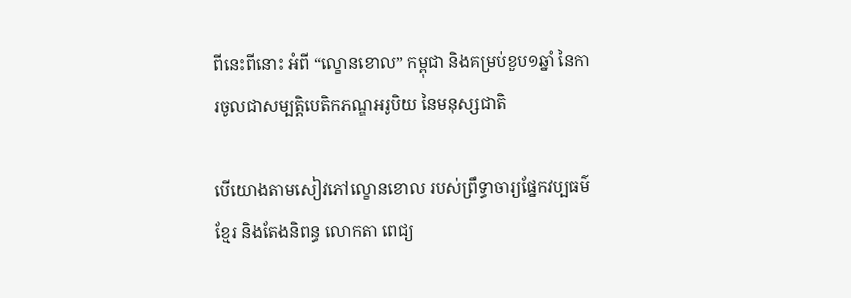ពីនេះពីនោះ អំពី “ល្ខោនខោល” កម្ពុជា និងគម្រប់ខួប១ឆ្នាំ នៃការចូលជាសម្បត្តិបេតិកភណ្ឌអរូបិយ នៃមនុស្សជាតិ

បើយោងតាមសៀវភៅល្ខោនខោល របស់ព្រឹទ្ធាចារ្យផ្នែកវប្បធម៌ខ្មែរ និងតែងនិពន្ធ លោកតា ពេជ្យ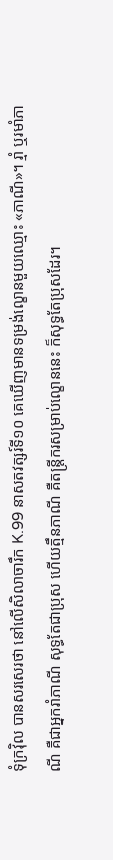ទុំក្រវ៉ិល បានសរសេរថា នៅលើសិលាចារឹក K.99 នាសតវត្សរ៍ទី១០ គេឃើញមានទម្រង់ល្ខោនមួយឈ្មោះ «ភាណី»។ រ្មាំ ឬរមាំភាណី គឺជាអ្នករាំភាណី សុទ្ធតែជាប្រុស ហើយត្មឹនភាណី គឺតន្រ្តីករសម្រាប់ល្ខោននេះ ក៏សុទ្ធតែប្រុសដែរ។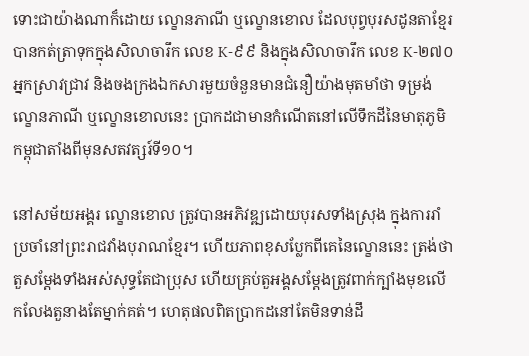ទោះជាយ៉ាងណាក៏ដោយ ល្ខោនភាណី ឬល្ខោនខោល ដែលបុព្វបុរសដូនតាខ្មែរ បានកត់ត្រាទុកក្នុងសិលាចារឹក លេខ K-៩៩ និងក្នុងសិលាចារឹក លេខ K-២៧០ អ្នកស្រាវជ្រាវ និងចងក្រងឯកសារមួយចំនួនមានជំនឿយ៉ាងមុតមាំថា ទម្រង់ល្ខោនភាណី ឬល្ខោនខោលនេះ ប្រាកដជាមានកំណើតនៅលើទឹកដីនៃមាតុភូមិកម្ពុជាតាំងពីមុនសតវត្សរ៍ទី១០។

នៅសម័យអង្គរ ល្ខោនខោល ត្រូវបានអភិវឌ្ឍដោយបុរសទាំងស្រុង ក្នុងការរាំប្រចាំនៅព្រះរាជវាំងបុរាណខ្មែរ។ ហើយភាពខុសប្លែកពីគេនៃល្ខោននេះ ត្រង់ថាតួសម្ដែងទាំងអស់សុទ្ធតែជាប្រុស ហើយគ្រប់តួអង្គសម្ដែងត្រូវពាក់ក្បាំងមុខលើកលែងតួនាងតែម្នាក់គត់។ ហេតុផលពិតប្រាកដនៅតែមិនទាន់ដឹ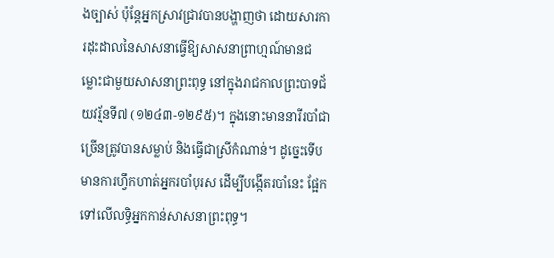ងច្បាស់ ប៉ុន្តែអ្នកស្រាវជ្រាវបានបង្ហាញថា ដោយសារការដុះដាលនៃសាសនាធ្វើឱ្យសាសនាព្រាហ្មណ៍មានជម្លោះជាមួយសាសនាព្រះពុទ្ធ នៅក្នុងរាជកាលព្រះបាទជ័យវរ្ម័នទី៧ (១២៤៣-១២៩៥)។ ក្នុងនោះមាននារីរបាំជាច្រើនត្រូវបានសម្លាប់ និងធ្វើជាស្រីកំណាន់។ ដូច្នេះទើបមានការហ្វឹកហាត់អ្នករបាំបុរស ដើម្បីបង្កើតរបាំនេះ ផ្អែកទៅលើលទ្ធិអ្នកកាន់សាសនាព្រះពុទ្ធ។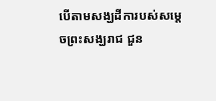បើតាមសង្ឃដីការបស់សម្តេចព្រះសង្ឃរាជ ជួន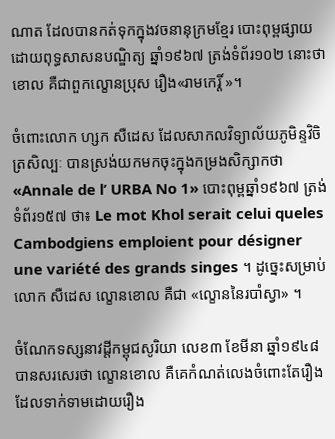ណាត ដែលបានកត់ទុកក្នុងវចនានុក្រមខ្មែរ បោះពុម្ពផ្សាយដោយពុទ្ធសាសនបណ្ឌិត្យ ឆ្នាំ១៩៦៧ ត្រង់ទំព័រ១០២ នោះថា ខោល គឺជាពួកល្ខោនប្រុស រឿង«រាមកេរ្តិ៍ »។

ចំពោះលោក ហ្សក សឺដេស ដែលសាកលវិទ្យាល័យភូមិន្ទវិចិត្រសិល្បៈ បានស្រង់យកមកចុះក្នុងកម្រងសិក្សាកថា «Annale de l’ URBA No 1» បោះពុម្ពឆ្នាំ១៩៦៧ ត្រង់ទំព័រ១៥៧ ថា៖ Le mot Khol serait celui queles Cambodgiens emploient pour désigner une variété des grands singes ។ ដូច្នេះសម្រាប់លោក សឺដេស ល្ខោនខោល គឺជា «ល្ខោននៃរបាំស្វា» ។

ចំណែកទស្សនាវដ្តីកម្ពុជសូរិយា លេខ៣ ខែមីនា ឆ្នាំ១៩៤៨ បានសរសេរថា ល្ខោនខោល គឺគេកំណត់លេងចំពោះតែរឿង ដែលទាក់ទាមដោយរឿង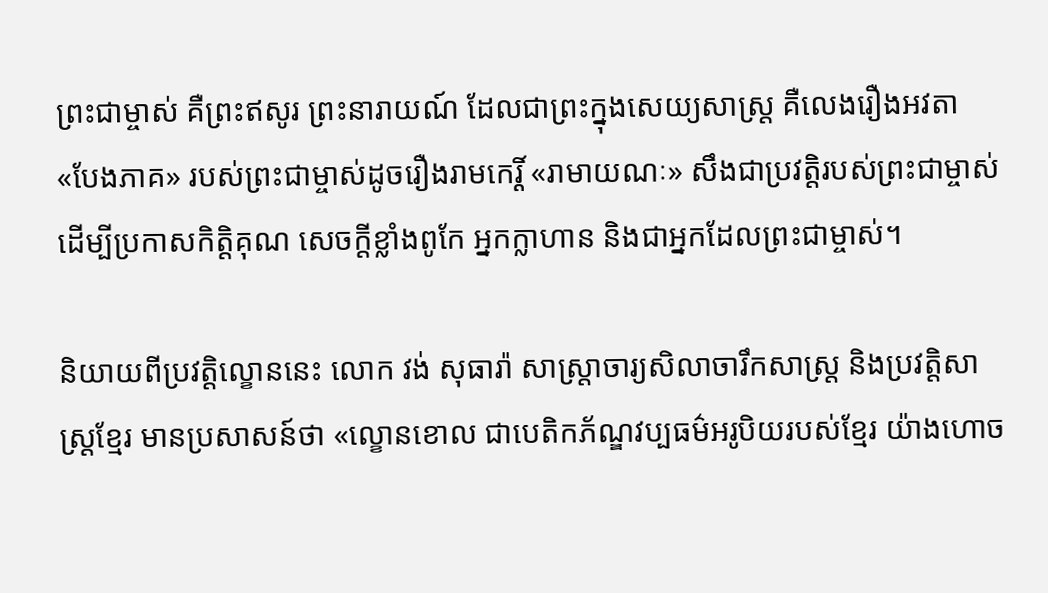ព្រះជាម្ចាស់ គឺព្រះឥសូរ ព្រះនារាយណ៍ ដែលជាព្រះក្នុងសេយ្យសាស្ត្រ គឺលេងរឿងអវតា «បែងភាគ» របស់ព្រះជាម្ចាស់ដូចរឿងរាមកេរ្តិ៍ «រាមាយណៈ» សឹងជាប្រវត្តិរបស់ព្រះជាម្ចាស់ ដើម្បីប្រកាសកិត្តិគុណ សេចក្តីខ្លាំងពូកែ អ្នកក្លាហាន និងជាអ្នកដែលព្រះជាម្ចាស់។

និយាយពីប្រវត្តិល្ខោននេះ លោក វង់ សុធារ៉ា សាស្រ្តាចារ្យសិលាចារឹកសាស្រ្ត និងប្រវត្តិសាស្រ្តខ្មែរ មានប្រសាសន៍ថា «ល្ខោនខោល ជាបេតិកភ័ណ្ឌវប្បធម៌អរូបិយរបស់ខ្មែរ យ៉ាងហោច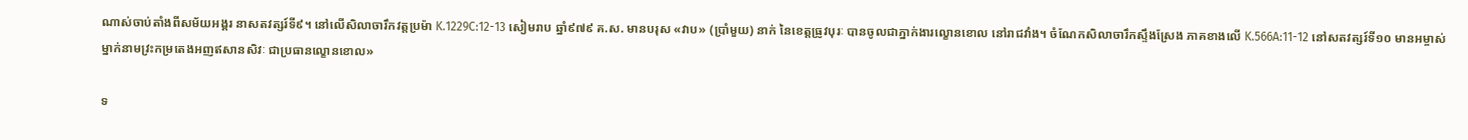ណាស់ចាប់តាំងពីសម័យអង្គរ នាសតវត្សរ៍ទី៩។ នៅលើសិលាចារឹកវត្តប្រម៉ា K.1229C:12-13 សៀមរាប ឆ្នាំ៩៧៩ គ.ស. មានបរុស «វាប» (ប្រាំមួយ) នាក់ នៃខេត្តធ្រូវបុរៈ បានចូលជាភ្នាក់ងារល្ខោនខោល នៅរាជវាំង។ ចំណែកសិលាចារឹកស្ទឹងស្រែង ភាគខាងលើ K.566A:11-12 នៅសតវត្សរ៍ទី១០ មានអម្ចាស់ម្នាក់នាមវ្រះកម្រតេងអញឥសានសិវៈ ជាប្រធានល្ខោនខោល»

ទ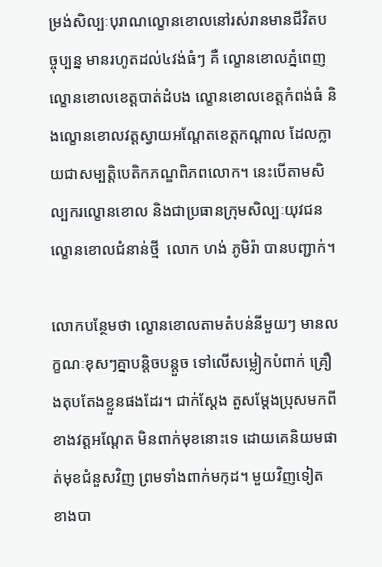ម្រង់សិល្បៈបុរាណល្ខោនខោលនៅរស់រានមានជីវិតបច្ចុប្បន្ន មានរហូតដល់៤វង់ធំៗ គឺ ល្ខោនខោលភ្នំពេញ ល្ខោនខោលខេត្តបាត់ដំបង ល្ខោនខោលខេត្តកំពង់ធំ និងល្ខោនខោលវត្តស្វាយអណ្ដែតខេត្តកណ្ដាល ដែលក្លាយជាសម្បត្តិបេតិកភណ្ឌពិភពលោក។ នេះបើតាមសិល្បករល្ខោនខោល និងជាប្រធានក្រុមសិល្បៈយុវជនល្ខោនខោលជំនាន់ថ្មី  លោក ហង់ ភូមិរ៉ា បានបញ្ជាក់។

លោកបន្ថែមថា ល្ខោនខោលតាមតំបន់នីមួយៗ មានលក្ខណៈខុសៗគ្នាបន្តិចបន្តួច ទៅលើសម្លៀកបំពាក់ គ្រឿងតុបតែងខ្លួនផងដែរ។ ជាក់ស្ដែង តួសម្ដែងប្រុសមកពីខាងវត្តអណ្ដែត មិនពាក់មុខនោះទេ ដោយគេនិយមផាត់មុខជំនួសវិញ ព្រមទាំងពាក់មកុដ។ មួយវិញទៀត ខាងបា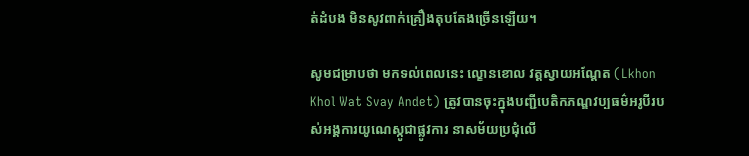ត់ដំបង មិនសូវពាក់គ្រឿងតុបតែងច្រើនឡើយ។

សូមជម្រាបថា មកទល់ពេលនេះ ល្ខោនខោល វត្តស្វាយអណ្តែត (Lkhon Khol Wat Svay Andet) ត្រូវបានចុះក្នុងបញ្ជីបេតិកភណ្ឌវប្បធម៌អរូបីរបស់អង្គការយូណេស្កូជាផ្លូវការ នាសម័យប្រជុំលើ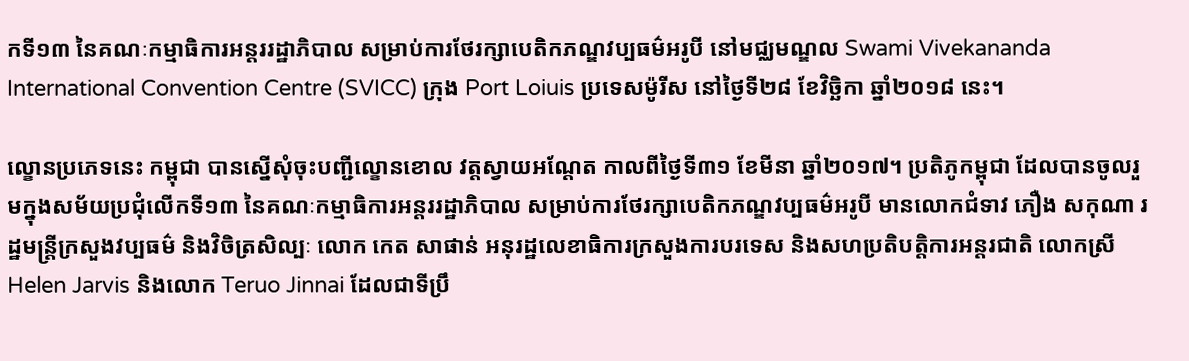កទី១៣ នៃគណៈកម្មាធិការអន្តររដ្ឋាភិបាល សម្រាប់ការថែរក្សាបេតិកភណ្ឌវប្បធម៌អរូបី នៅមជ្ឈមណ្ឌល Swami Vivekananda International Convention Centre (SVICC) ក្រុង Port Loiuis ប្រទេសម៉ូរីស នៅថ្ងៃទី២៨ ខែវិច្ឆិកា ឆ្នាំ២០១៨ នេះ។

ល្ខោនប្រភេទនេះ កម្ពុជា បានស្នើសុំចុះបញ្ជីល្ខោនខោល វត្តស្វាយអណ្តែត កាលពីថ្ងៃទី៣១ ខែមីនា ឆ្នាំ២០១៧។ ប្រតិភូកម្ពុជា ដែលបានចូលរួមក្នុងសម័យប្រជុំលើកទី១៣ នៃគណៈកម្មាធិការអន្តររដ្ឋាភិបាល សម្រាប់ការថែរក្សាបេតិកភណ្ឌវប្បធម៌អរូបី មានលោកជំទាវ ភឿង សកុណា រដ្ឋមន្ត្រីក្រសួងវប្បធម៌ និងវិចិត្រសិល្បៈ លោក កេត សាផាន់ អនុរដ្ឋលេខាធិការក្រសួងការបរទេស និងសហប្រតិបត្តិការអន្តរជាតិ លោកស្រី Helen Jarvis និងលោក Teruo Jinnai ដែលជាទីប្រឹ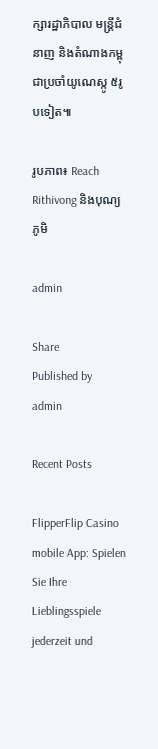ក្សារដ្ឋាភិបាល មន្ត្រីជំនាញ និងតំណាងកម្ពុជាប្រចាំយូណេស្កូ ៥រូបទៀត៕

រូបភាព៖ Reach Rithivong និងបុណ្យភូមិ

admin

Share
Published by
admin

Recent Posts

FlipperFlip Casino mobile App: Spielen Sie Ihre Lieblingsspiele jederzeit und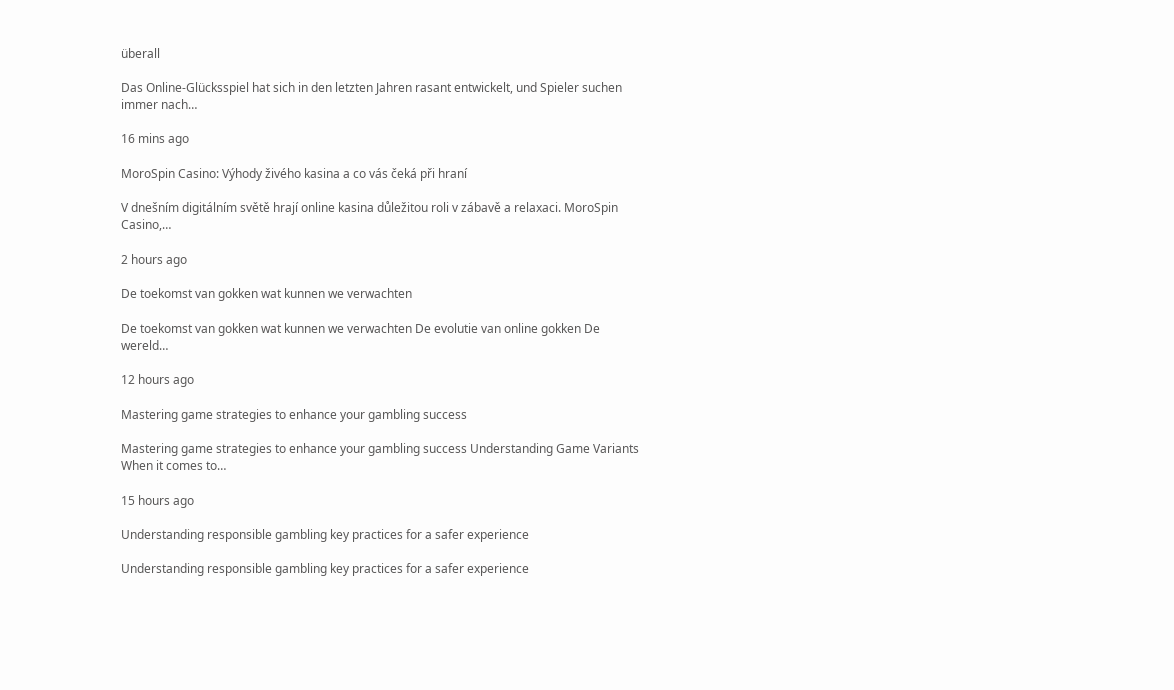überall

Das Online-Glücksspiel hat sich in den letzten Jahren rasant entwickelt, und Spieler suchen immer nach…

16 mins ago

MoroSpin Casino: Výhody živého kasina a co vás čeká při hraní

V dnešním digitálním světě hrají online kasina důležitou roli v zábavě a relaxaci. MoroSpin Casino,…

2 hours ago

De toekomst van gokken wat kunnen we verwachten

De toekomst van gokken wat kunnen we verwachten De evolutie van online gokken De wereld…

12 hours ago

Mastering game strategies to enhance your gambling success

Mastering game strategies to enhance your gambling success Understanding Game Variants When it comes to…

15 hours ago

Understanding responsible gambling key practices for a safer experience

Understanding responsible gambling key practices for a safer experience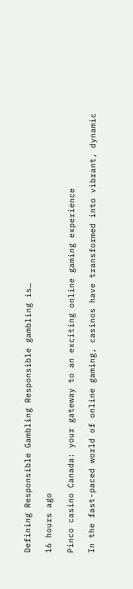Defining Responsible Gambling Responsible gambling is…

16 hours ago

Pinco casino Canada: your gateway to an exciting online gaming experience

In the fast-paced world of online gaming, casinos have transformed into vibrant, dynamic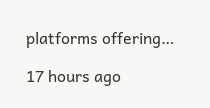platforms offering…

17 hours ago